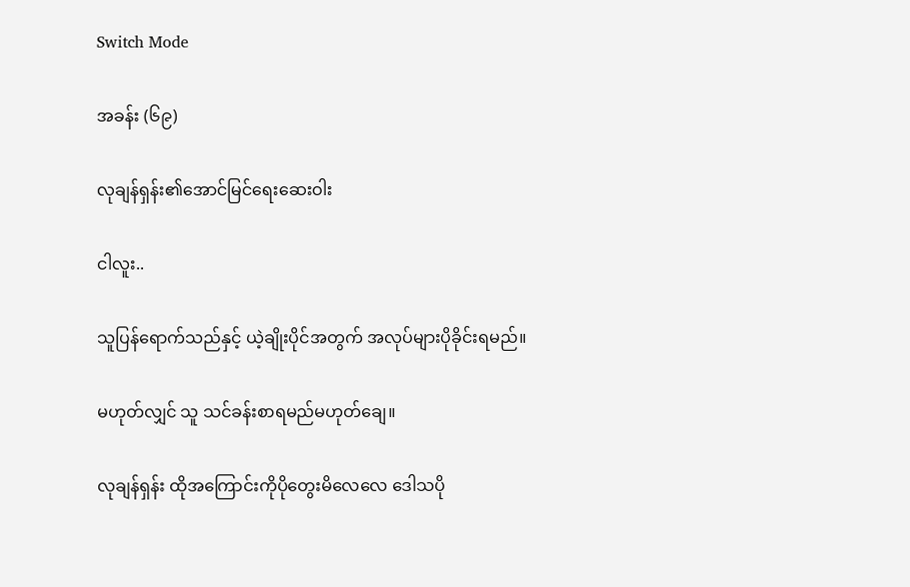Switch Mode

အခန်း (၆၉)

လုချန်ရှန်း၏အောင်မြင်ရေးဆေးဝါး

ငါလူး..

သူပြန်ရောက်သည်နှင့် ယဲ့ချိုးပိုင်အတွက် အလုပ်များပိုခိုင်းရမည်။

မဟုတ်လျှင် သူ သင်ခန်းစာရမည်မဟုတ်ချေ။

လုချန်ရှန်း ထိုအကြောင်းကိုပိုတွေးမိလေလေ ဒေါသပို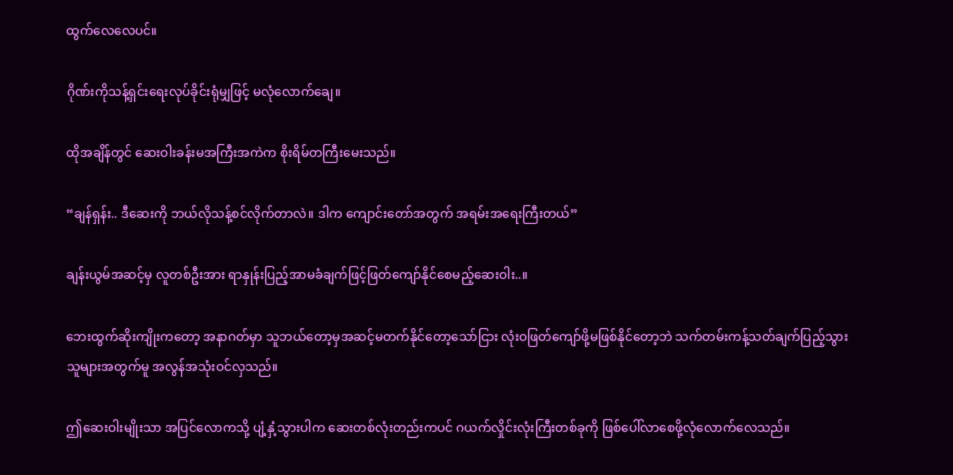ထွက်လေလေပင်။

ဂိုဏ်းကိုသန့်ရှင်းရေးလုပ်ခိုင်းရုံမျှဖြင့် မလုံလောက်ချေ။

ထိုအချိန်တွင် ဆေးဝါးခန်းမအကြီးအကဲက စိုးရိမ်တကြီးမေးသည်။

“ချန်ရှန်း.. ဒီဆေးကို ဘယ်လိုသန့်စင်လိုက်တာလဲ။ ဒါက ကျောင်းတော်အတွက် အရမ်းအရေးကြီးတယ်”

ချန်းယွမ်အဆင့်မှ လူတစ်ဦးအား ရာနှုန်းပြည့်အာမခံချက်ဖြင့်ဖြတ်ကျော်နိုင်စေမည့်ဆေးဝါး..။

ဘေးထွက်ဆိုးကျိုးကတော့ အနာဂတ်မှာ သူဘယ်တော့မှအဆင့်မတက်နိုင်တော့သော်ငြား လုံးဝဖြတ်ကျော်ဖို့မဖြစ်နိုင်တော့ဘဲ သက်တမ်းကန့်သတ်ချက်ပြည့်သွားသူများအတွက်မူ အလွန်အသုံးဝင်လှသည်။

ဤဆေးဝါးမျိုးသာ အပြင်လောကသို့ ပျံ့နှံ့သွားပါက ဆေးတစ်လုံးတည်းကပင် ဂယက်လှိုင်းလုံးကြီးတစ်ခုကို ဖြစ်ပေါ်လာစေဖို့လုံလောက်လေသည်။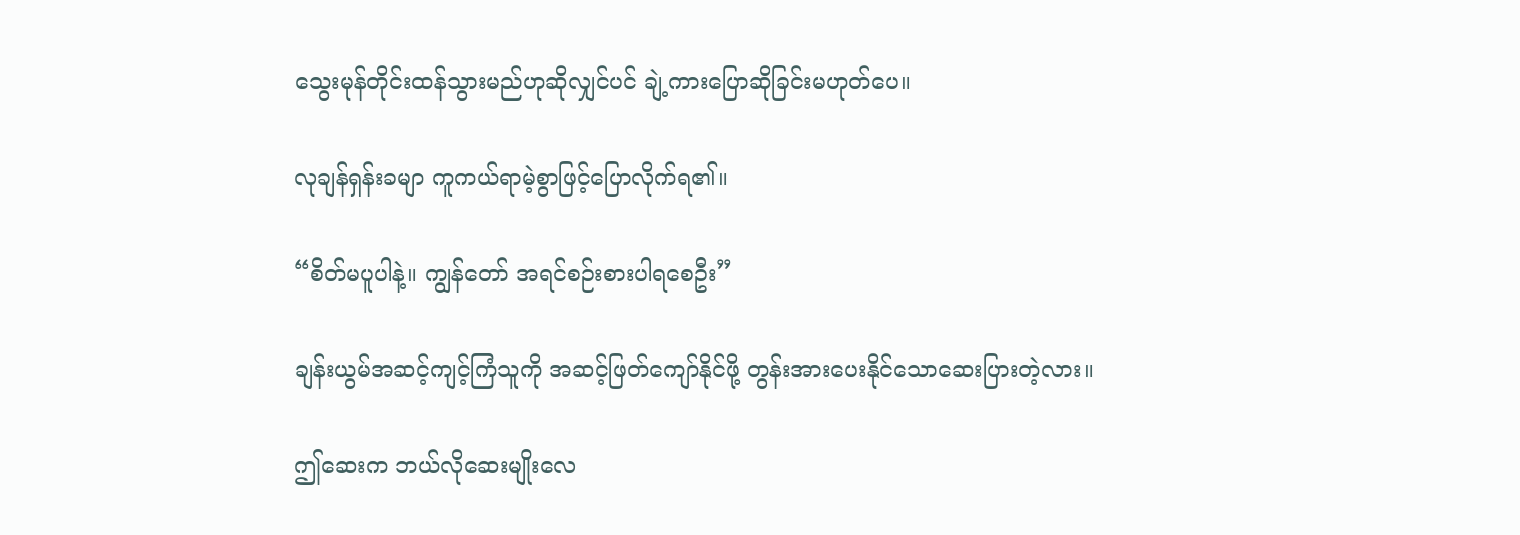သွေးမုန်တိုင်းထန်သွားမည်ဟုဆိုလျှင်ပင် ချဲ့ကားပြောဆိုခြင်းမဟုတ်ပေ။

လုချန်ရှန်းခမျာ ကူကယ်ရာမဲ့စွာဖြင့်ပြောလိုက်ရ၏။

“စိတ်မပူပါနဲ့။ ကျွန်တော် အရင်စဉ်းစားပါရစေဦး”

ချန်းယွမ်အဆင့်ကျင့်ကြံသူကို အဆင့်ဖြတ်ကျော်နိုင်ဖို့ တွန်းအားပေးနိုင်သောဆေးပြားတဲ့လား။

ဤဆေးက ဘယ်လိုဆေးမျိုးလေ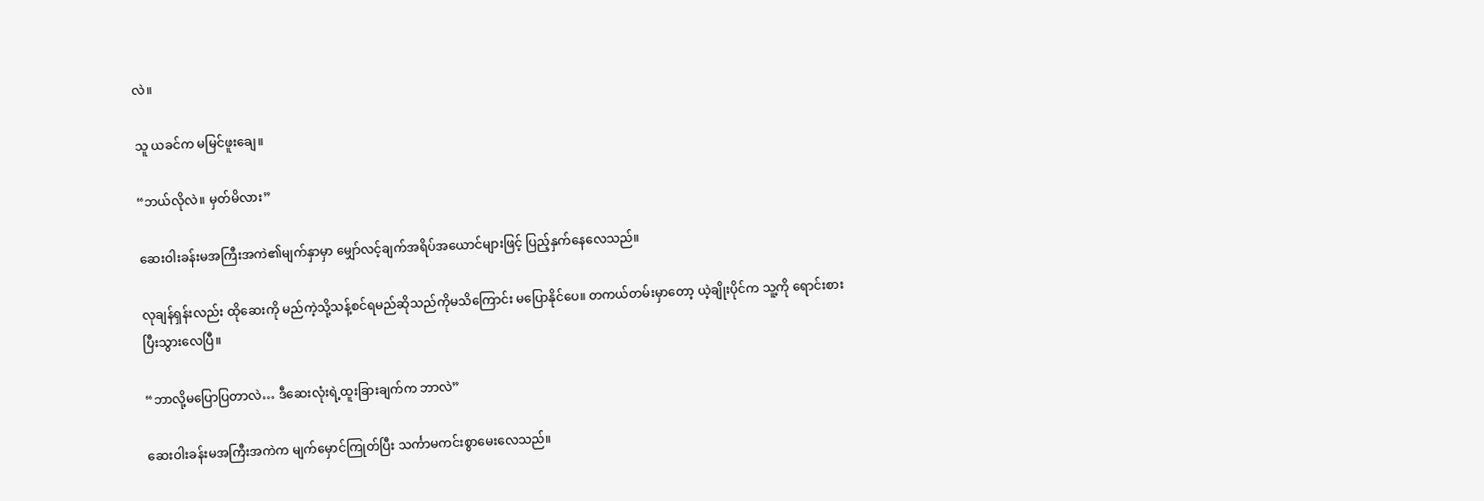လဲ။

သူ ယခင်က မမြင်ဖူးချေ။

“ဘယ်လိုလဲ။ မှတ်မိလား”

ဆေးဝါးခန်းမအကြီးအကဲ၏မျက်နှာမှာ မျှော်လင့်ချက်အရိပ်အယောင်များဖြင့် ပြည့်နှက်နေလေသည်။

လုချန်ရှန်းလည်း ထိုဆေးကို မည်ကဲ့သို့သန့်စင်ရမည်ဆိုသည်ကိုမသိကြောင်း မပြောနိုင်ပေ။ တကယ်တမ်းမှာတော့ ယဲ့ချိုးပိုင်က သူ့ကို ရောင်းစားပြီးသွားလေပြီ။

“ဘာလို့မပြောပြတာလဲ… ဒီဆေးလုံးရဲ့ထူးခြားချက်က ဘာလဲ”

ဆေးဝါးခန်းမအကြီးအကဲက မျက်မှောင်ကြုတ်ပြီး သင်္ကာမကင်းစွာမေးလေသည်။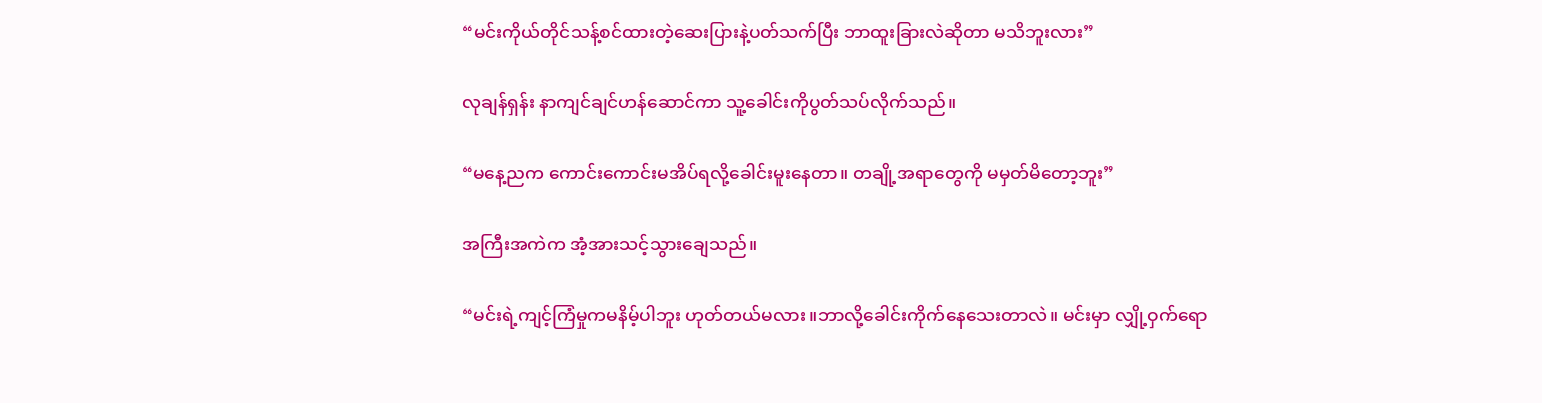“မင်းကိုယ်တိုင်သန့်စင်ထားတဲ့ဆေးပြားနဲ့ပတ်သက်ပြီး ဘာထူးခြားလဲဆိုတာ မသိဘူးလား”

လုချန်ရှန်း နာကျင်ချင်ဟန်ဆောင်ကာ သူ့ခေါင်းကိုပွတ်သပ်လိုက်သည်။

“မနေ့ညက ကောင်းကောင်းမအိပ်ရလို့ခေါင်းမူးနေတာ။ တချို့အရာတွေကို မမှတ်မိတော့ဘူး”

အကြီးအကဲက အံ့အားသင့်သွားချေသည်။

“မင်းရဲ့ကျင့်ကြံမှုကမနိမ့်ပါဘူး ဟုတ်တယ်မလား။ဘာလို့ခေါင်းကိုက်နေသေးတာလဲ။ မင်းမှာ လျှို့ဝှက်ရော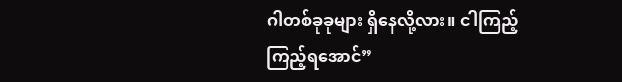ဂါတစ်ခုခုများ ရှိနေလို့လား။ ငါကြည့်ကြည့်ရအောင်”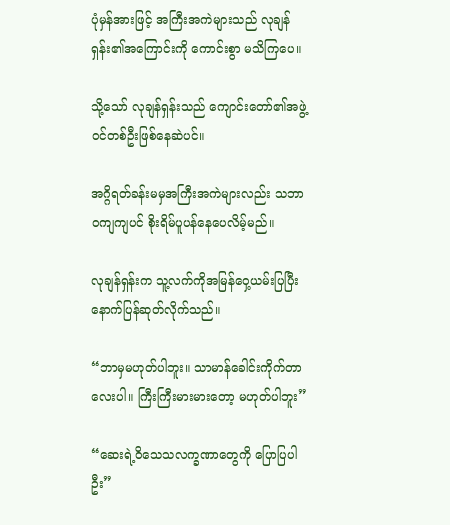ပုံမှန်အားဖြင့် အကြီးအကဲများသည် လုချန်ရှန်း၏အကြောင်းကို ကောင်းစွာ မသိကြပေ။

သို့သော် လုချန်ရှန်းသည် ကျောင်းတော်၏အဖွဲ့ဝင်တစ်ဦးဖြစ်နေဆဲပင်။

အဂ္ဂိရတ်ခန်းမမှအကြီးအကဲများလည်း သဘာဝကျကျပင် စိုးရိမ်ပူပန်နေပေလိမ့်မည်။

လုချန်ရှန်းက သူ့လက်ကိုအမြန်ဝှေ့ယမ်းပြပြီး နောက်ပြန်ဆုတ်လိုက်သည်။

“ဘာမှမဟုတ်ပါဘူး။ သာမာန်ခေါင်းကိုက်တာလေးပါ။ ကြီးကြီးမားမားတော့ မဟုတ်ပါဘူး”

“ဆေးရဲ့ဝိသေသလက္ခဏာတွေကို ပြောပြပါဦး”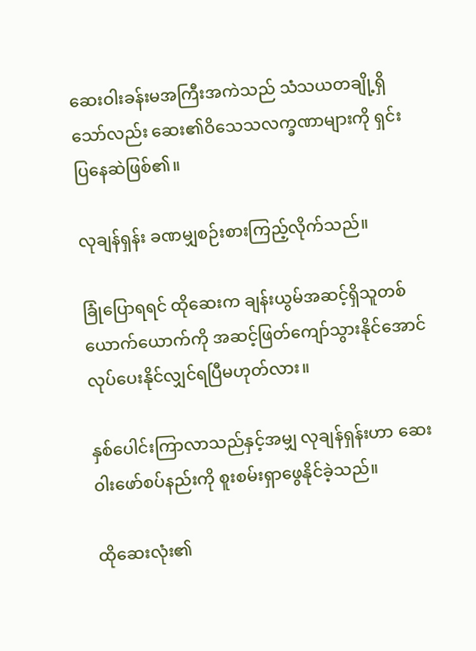ဆေးဝါးခန်းမအကြီးအကဲသည် သံသယတချို့ရှိသော်လည်း ဆေး၏ဝိသေသလက္ခဏာများကို ရှင်းပြနေဆဲဖြစ်၏။

လုချန်ရှန်း ခဏမျှစဉ်းစားကြည့်လိုက်သည်။

ခြုံပြောရရင် ထိုဆေးက ချန်းယွမ်အဆင့်ရှိသူတစ်ယောက်ယောက်ကို အဆင့်ဖြတ်ကျော်သွားနိုင်အောင်လုပ်ပေးနိုင်လျှင်ရပြီမဟုတ်လား။

နှစ်ပေါင်းကြာလာသည်နှင့်အမျှ လုချန်ရှန်းဟာ ဆေးဝါးဖော်စပ်နည်းကို စူးစမ်းရှာဖွေနိုင်ခဲ့သည်။

ထိုဆေးလုံး၏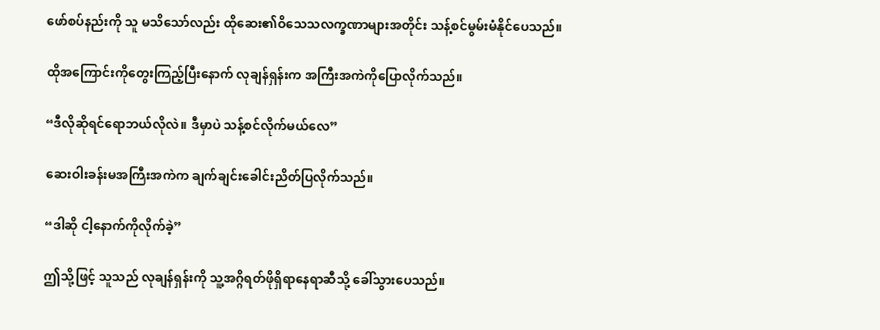ဖော်စပ်နည်းကို သူ မသိသော်လည်း ထိုဆေး၏ဝိသေသလက္ခဏာများအတိုင်း သန့်စင်မွမ်းမံနိုင်ပေသည်။

ထိုအကြောင်းကိုတွေးကြည့်ပြီးနောက် လုချန်ရှန်းက အကြီးအကဲကိုပြောလိုက်သည်။

“ဒီလိုဆိုရင်ရောဘယ်လိုလဲ။ ဒီမှာပဲ သန့်စင်လိုက်မယ်လေ”

ဆေးဝါးခန်းမအကြီးအကဲက ချက်ချင်းခေါင်းညိတ်ပြလိုက်သည်။

“ဒါဆို ငါ့နောက်ကိုလိုက်ခဲ့”

ဤသို့ဖြင့် သူသည် လုချန်ရှန်းကို သူ့အဂ္ဂိရတ်ဖိုရှိရာနေရာဆီသို့ ခေါ်သွားပေသည်။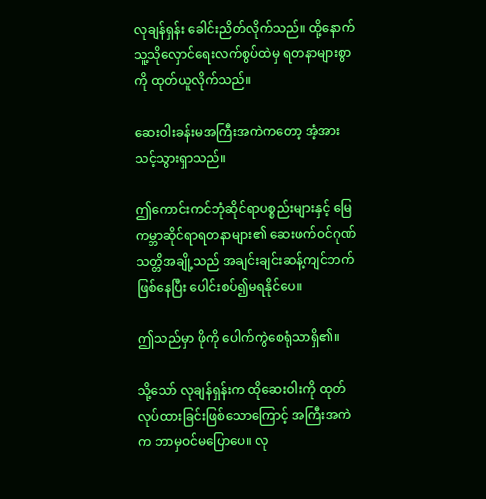လုချန်ရှန်း ခေါင်းညိတ်လိုက်သည်။ ထို့နောက် သူ့သိုလှောင်ရေးလက်စွပ်ထဲမှ ရတနာများစွာကို ထုတ်ယူလိုက်သည်။

ဆေးဝါးခန်းမအကြီးအကဲကတော့ အံ့အားသင့်သွားရှာသည်။

ဤကောင်းကင်ဘုံဆိုင်ရာပစ္စည်းများနှင့် မြေကမ္ဘာဆိုင်ရာရတနာများ၏ ဆေးဖက်ဝင်ဂုဏ်သတ္တိအချို့သည် အချင်းချင်းဆန့်ကျင်ဘက်ဖြစ်နေပြီး ပေါင်းစပ်၍မရနိုင်ပေ။

ဤသည်မှာ ဖိုကို ပေါက်ကွဲစေရုံသာရှိ၏။

သို့သော် လုချန်ရှန်းက ထိုဆေးဝါးကို ထုတ်လုပ်ထားခြင်းဖြစ်သောကြောင့် အကြီးအကဲက ဘာမှဝင်မပြောပေ။ လု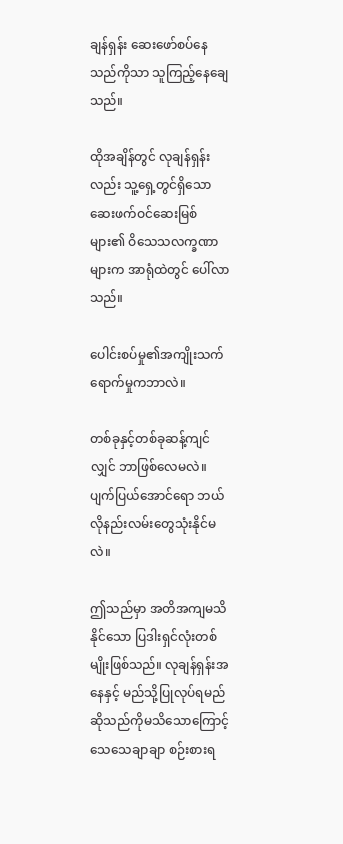ချန်ရှန်း ဆေးဖော်စပ်နေသည်ကိုသာ သူကြည့်နေချေသည်။

ထိုအချိန်တွင် လုချန်ရှန်းလည်း သူ့ရှေ့တွင်ရှိသော ဆေးဖက်ဝင်ဆေးမြစ်များ၏ ဝိသေသလက္ခဏာများက အာရုံထဲတွင် ပေါ်လာသည်။

ပေါင်းစပ်မှု၏အကျိုးသက်ရောက်မှုကဘာလဲ။

တစ်ခုနှင့်တစ်ခုဆန့်ကျင်လျှင် ဘာဖြစ်လေမလဲ။ ပျက်ပြယ်အောင်ရော ဘယ်လိုနည်းလမ်းတွေသုံးနိုင်မလဲ။

ဤသည်မှာ အတိအကျမသိနိုင်သော ပြဒါးရှင်လုံးတစ်မျိုးဖြစ်သည်။ လုချန်ရှန်းအနေနှင့် မည်သို့ပြုလုပ်ရမည်ဆိုသည်ကိုမသိသောကြောင့် သေသေချာချာ စဉ်းစားရ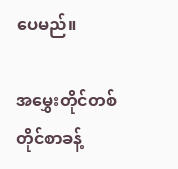ပေမည်။

အမွှေးတိုင်တစ်တိုင်စာခန့်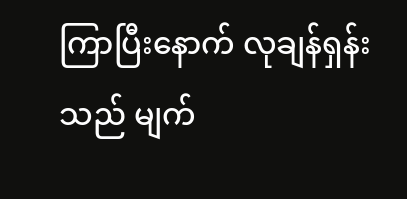ကြာပြီးနောက် လုချန်ရှန်းသည် မျက်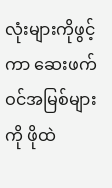လုံးများကိုဖွင့်ကာ ဆေးဖက်ဝင်အမြစ်များကို ဖိုထဲ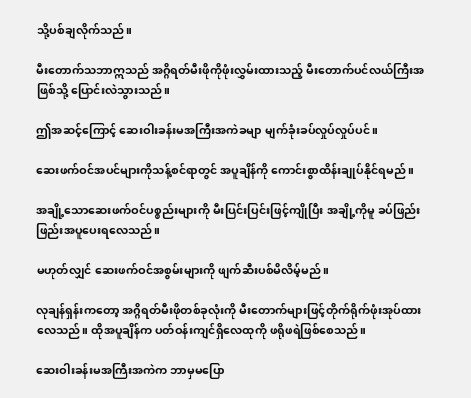သို့ပစ်ချလိုက်သည်။

မီးတောက်သဘာဣသည် အဂ္ဂိရတ်မီးဖိုကိုဖုံးလွှမ်းထားသည့် မီးတောက်ပင်လယ်ကြီးအဖြစ်သို့ ပြောင်းလဲသွားသည်။

ဤအဆင့်ကြောင့် ဆေးဝါးခန်းမအကြီးအကဲခမျာ မျက်ခုံးခပ်လှုပ်လှုပ်ပင်။

ဆေးဖက်ဝင်အပင်များကိုသန့်စင်ရာတွင် အပူချိန်ကို ကောင်းစွာထိန်းချုပ်နိုင်ရမည်။

အချို့သောဆေးဖက်ဝင်ပစ္စည်းများကို မီးပြင်းပြင်းဖြင့်ကျိုပြီး အချို့ကိုမူ ခပ်ဖြည်းဖြည်းအပူပေးရလေသည်။

မဟုတ်လျှင် ဆေးဖက်ဝင်အစွမ်းများကို ဖျက်ဆီးပစ်မိလိမ့်မည်။

လုချန်ရှန်းကတော့ အဂ္ဂိရတ်မီးဖိုတစ်ခုလုံးကို မီးတောက်များဖြင့်တိုက်ရိုက်ဖုံးအုပ်ထားလေသည်။ ထိုအပူချိန်က ပတ်ဝန်းကျင်ရှိလေထုကို ဖရိုဖရဲဖြစ်စေသည်။

ဆေးဝါးခန်းမအကြီးအကဲက ဘာမှမပြော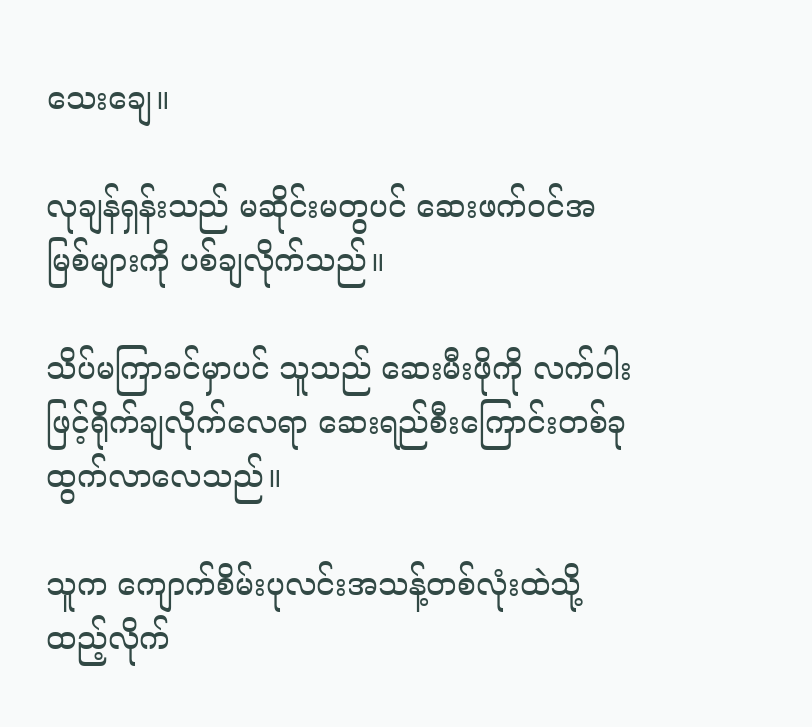သေးချေ။

လုချန်ရှန်းသည် မဆိုင်းမတွပင် ဆေးဖက်ဝင်အမြစ်များကို ပစ်ချလိုက်သည်။

သိပ်မကြာခင်မှာပင် သူသည် ဆေးမီးဖိုကို လက်ဝါးဖြင့်ရိုက်ချလိုက်လေရာ ဆေးရည်စီးကြောင်းတစ်ခု ထွက်လာလေသည်။

သူက ကျောက်စိမ်းပုလင်းအသန့်တစ်လုံးထဲသို့ ထည့်လိုက်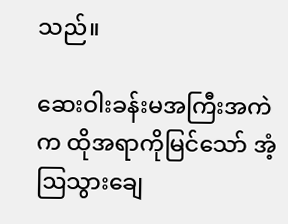သည်။

ဆေးဝါးခန်းမအကြီးအကဲက ထိုအရာကိုမြင်သော် အံ့ဩသွားချေ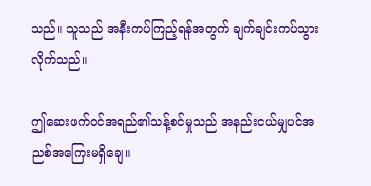သည်။ သူသည် အနီးကပ်ကြည့်ရန်အတွက် ချက်ချင်းကပ်သွားလိုက်သည်။

ဤဆေးဖက်ဝင်အရည်၏သန့်စင်မှုသည် အနည်းငယ်မျှပင်အညစ်အကြေးမရှိချေ။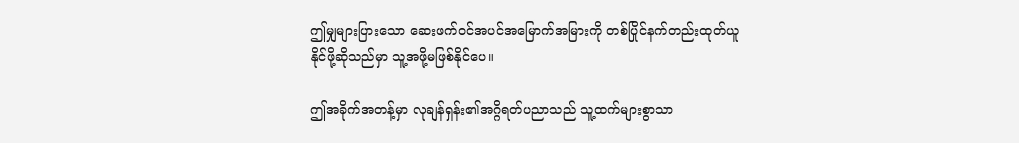ဤမျှများပြားသော ဆေးဖက်ဝင်အပင်အမြောက်အမြားကို တစ်ပြိုင်နက်တည်းထုတ်ယူနိုင်ဖို့ဆိုသည်မှာ သူ့အဖို့မဖြစ်နိုင်ပေ။

ဤအခိုက်အတန့်မှာ လုချန်ရှန်း၏အဂ္ဂိရတ်ပညာသည် သူ့ထက်များစွာသာ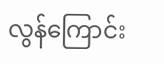လွန်ကြောင်း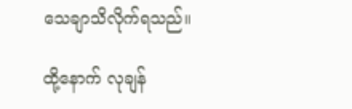သေချာသိလိုက်ရသည်။

ထို့နောက် လုချန်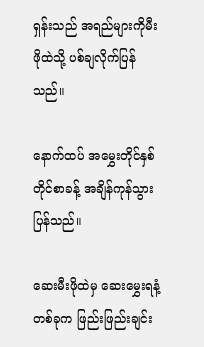ရှန်းသည် အရည်များကိုမီးဖိုထဲသို့ ပစ်ချလိုက်ပြန်သည်။

နောက်ထပ် အမွှေးတိုင်နှစ်တိုင်စာခန့် အချိန်ကုန်သွားပြန်သည်။

ဆေးမီးဖိုထဲမှ ဆေးမွှေးရနံ့တစ်ခုက ဖြည်းဖြည်းချင်း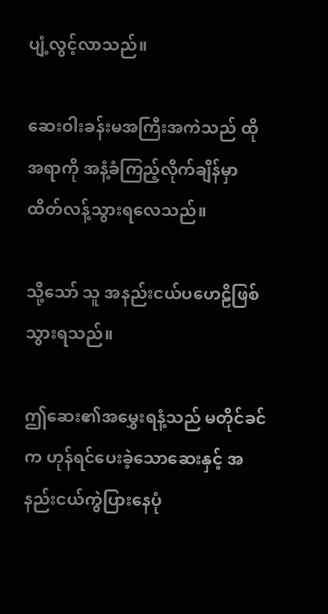ပျံ့လွင့်လာသည်။

ဆေးဝါးခန်းမအကြီးအကဲသည် ထိုအရာကို အနံ့ခံကြည့်လိုက်ချိန်မှာ ထိတ်လန့်သွားရလေသည်။

သို့သော် သူ အနည်းငယ်ပဟေဠိဖြစ်သွားရသည်။

ဤဆေး၏အမွှေးရနံ့သည် မတိုင်ခင်က ဟုန်ရင်ပေးခဲ့သောဆေးနှင့် အနည်းငယ်ကွဲပြားနေပုံ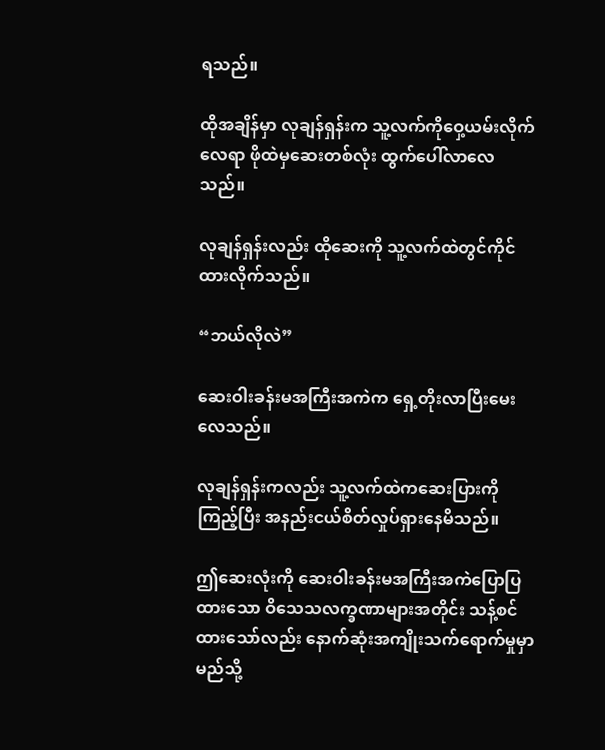ရသည်။

ထိုအချိန်မှာ လုချန်ရှန်းက သူ့လက်ကိုဝှေ့ယမ်းလိုက်လေရာ ဖိုထဲမှဆေးတစ်လုံး ထွက်ပေါ်လာလေသည်။

လုချန်ရှန်းလည်း ထိုဆေးကို သူ့လက်ထဲတွင်ကိုင်ထားလိုက်သည်။

“ဘယ်လိုလဲ”

ဆေးဝါးခန်းမအကြီးအကဲက ရှေ့တိုးလာပြီးမေးလေသည်။

လုချန်ရှန်းကလည်း သူ့လက်ထဲကဆေးပြားကိုကြည့်ပြီး အနည်းငယ်စိတ်လှုပ်ရှားနေမိသည်။

ဤဆေးလုံးကို ဆေးဝါးခန်းမအကြီးအကဲပြောပြထားသော ဝိသေသလက္ခဏာများအတိုင်း သန့်စင်ထားသော်လည်း နောက်ဆုံးအကျိုးသက်ရောက်မှုမှာ မည်သို့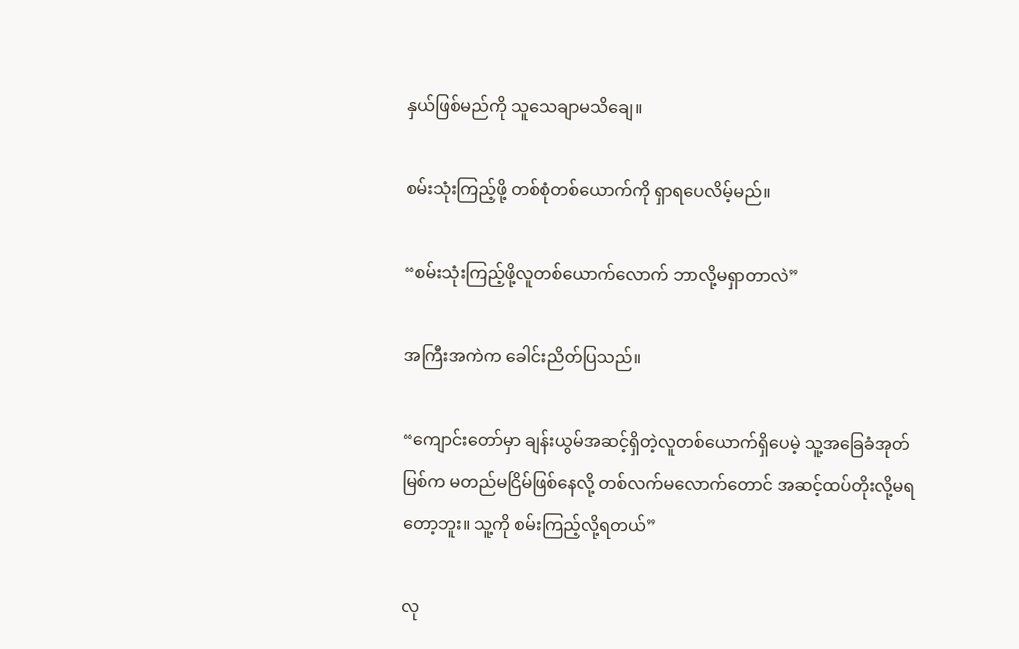နှယ်ဖြစ်မည်ကို သူသေချာမသိချေ။

စမ်းသုံးကြည့်ဖို့ တစ်စုံတစ်ယောက်ကို ရှာရပေလိမ့်မည်။

“စမ်းသုံးကြည့်ဖို့လူတစ်ယောက်လောက် ဘာလို့မရှာတာလဲ”

အကြီးအကဲက ခေါင်းညိတ်ပြသည်။

“ကျောင်းတော်မှာ ချန်းယွမ်အဆင့်ရှိတဲ့လူတစ်ယောက်ရှိပေမဲ့ သူ့အခြေခံအုတ်မြစ်က မတည်မငြိမ်ဖြစ်နေလို့ တစ်လက်မလောက်တောင် အဆင့်ထပ်တိုးလို့မရတော့ဘူး။ သူ့ကို စမ်းကြည့်လို့ရတယ်”

လု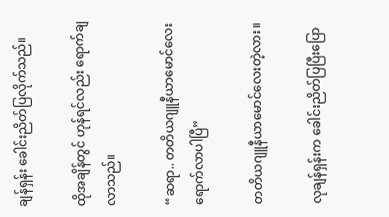ချန်ရှန်း ခေါင်းညိတ်ပြလိုက်သည်။

ထိုအချိန်တွင် ဟုန်ရင်လည်း ရောက်ချလာသည်။

“ဆရာ.. တတိယဂျူနီယာမောင်လေး ရောက်လာပါပြီ”

တတိယဂျူနီယာမောင်လေးတဲ့လား။

လုချန်ရှန်းက ခေါင်းညိတ်ပြပြီးပြော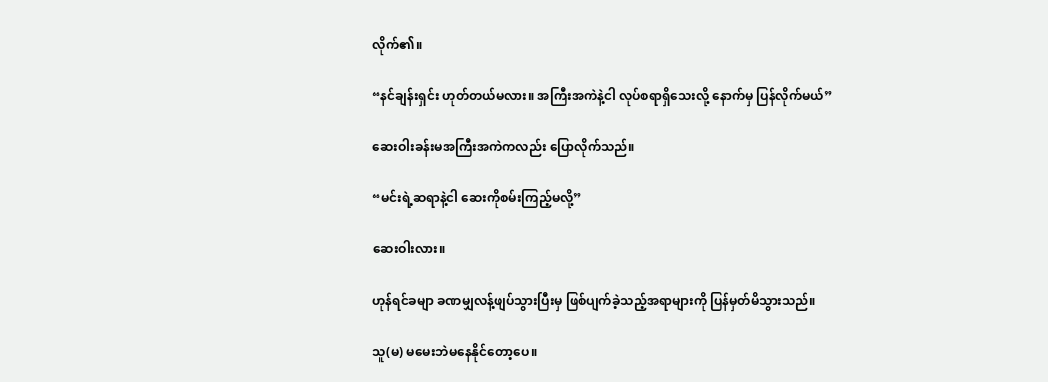လိုက်၏။

“နင်ချန်းရှင်း ဟုတ်တယ်မလား။ အကြီးအကဲနဲ့ငါ လုပ်စရာရှိသေးလို့ နောက်မှ ပြန်လိုက်မယ်”

ဆေးဝါးခန်းမအကြီးအကဲကလည်း ပြောလိုက်သည်။

“မင်းရဲ့ဆရာနဲ့ငါ ဆေးကိုစမ်းကြည့်မလို့”

ဆေးဝါးလား။

ဟုန်ရင်ခမျာ ခဏမျှလန့်ဖျပ်သွားပြီးမှ ဖြစ်ပျက်ခဲ့သည့်အရာများကို ပြန်မှတ်မိသွားသည်။

သူ(မ) မမေးဘဲမနေနိုင်တော့ပေ။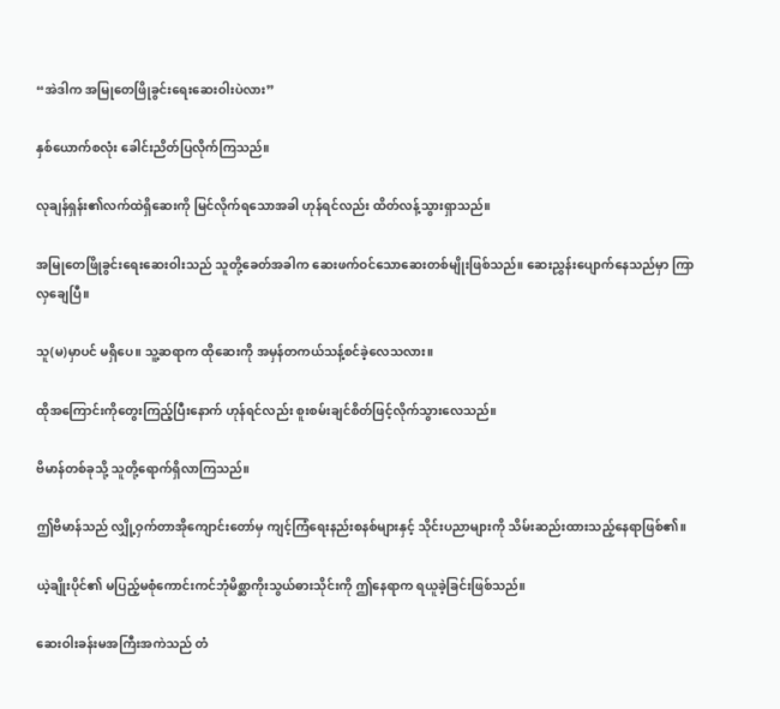“အဲဒါက အမြုတေဖြိုခွင်းရေးဆေးဝါးပဲလား”

နှစ်ယောက်စလုံး ခေါင်းညိတ်ပြလိုက်ကြသည်။

လုချန်ရှန်း၏လက်ထဲရှိဆေးကို မြင်လိုက်ရသောအခါ ဟုန်ရင်လည်း ထိတ်လန့်သွားရှာသည်။

အမြုတေဖြိုခွင်းရေးဆေးဝါးသည် သူတို့ခေတ်အခါက ဆေးဖက်ဝင်သောဆေးတစ်မျိုးဖြစ်သည်။ ဆေးညွှန်းပျောက်နေသည်မှာ ကြာလှချေပြီ။

သူ(မ)မှာပင် မရှိပေ။ သူ့ဆရာက ထိုဆေးကို အမှန်တကယ်သန့်စင်ခဲ့လေသလား။

ထိုအကြောင်းကိုတွေးကြည့်ပြီးနောက် ဟုန်ရင်လည်း စူးစမ်းချင်စိတ်ဖြင့်လိုက်သွားလေသည်။

ဗိမာန်တစ်ခုသို့ သူတို့ရောက်ရှိလာကြသည်။

ဤဗိမာန်သည် လျှို့ဝှက်တာအိုကျောင်းတော်မှ ကျင့်ကြံရေးနည်းစနစ်များနှင့် သိုင်းပညာများကို သိမ်းဆည်းထားသည့်နေရာဖြစ်၏။

ယဲ့ချိုးပိုင်၏ မပြည့်မစုံကောင်းကင်ဘုံမိစ္ဆာကိုးသွယ်ဓားသိုင်းကို ဤနေရာက ရယူခဲ့ခြင်းဖြစ်သည်။

ဆေးဝါးခန်းမအကြီးအကဲသည် တံ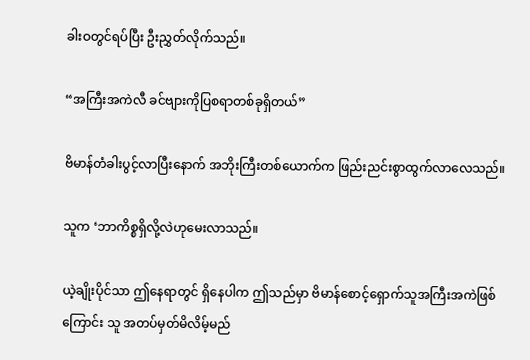ခါးဝတွင်ရပ်ပြီး ဦးညွှတ်လိုက်သည်။

“အကြီးအကဲလီ ခင်ဗျားကိုပြစရာတစ်ခုရှိတယ်”

ဗိမာန်တံခါးပွင့်လာပြီးနောက် အဘိုးကြီးတစ်ယောက်က ဖြည်းညင်းစွာထွက်လာလေသည်။

သူက ‘ဘာကိစ္စရှိလို့လဲဟုမေးလာသည်။

ယဲ့ချိုးပိုင်သာ ဤနေရာတွင် ရှိနေပါက ဤသည်မှာ ဗိမာန်စောင့်ရှောက်သူအကြီးအကဲဖြစ်ကြောင်း သူ အတပ်မှတ်မိလိမ့်မည်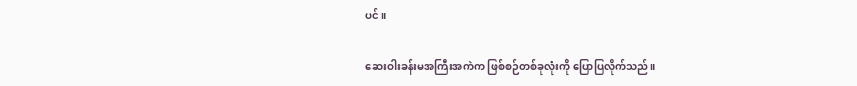ပင်။

ဆေးဝါးခန်းမအကြီးအကဲက ဖြစ်စဉ်တစ်ခုလုံးကို ပြောပြလိုက်သည်။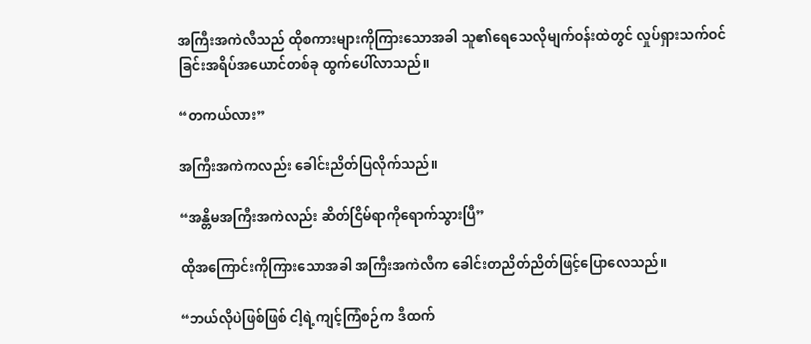အကြီးအကဲလီသည် ထိုစကားများကိုကြားသောအခါ သူ၏ရေသေလိုမျက်ဝန်းထဲတွင် လှုပ်ရှားသက်ဝင်ခြင်းအရိပ်အယောင်တစ်ခု ထွက်ပေါ်လာသည်။

“တကယ်လား”

အကြီးအကဲကလည်း ခေါင်းညိတ်ပြလိုက်သည်။

“အန္တိမအကြီးအကဲလည်း ဆိတ်ငြိမ်ရာကိုရောက်သွားပြီ”

ထိုအကြောင်းကိုကြားသောအခါ အကြီးအကဲလီက ခေါင်းတညိတ်ညိတ်ဖြင့်ပြောလေသည်။

“ဘယ်လိုပဲဖြစ်ဖြစ် ငါ့ရဲ့ကျင့်ကြံစဉ်က ဒီထက်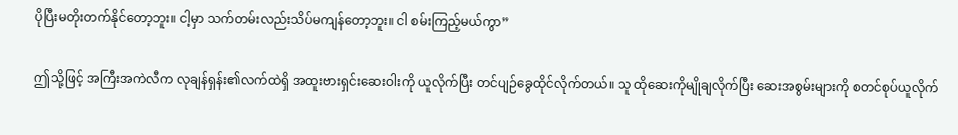ပိုပြီးမတိုးတက်နိုင်တော့ဘူး။ ငါ့မှာ သက်တမ်းလည်းသိပ်မကျန်တော့ဘူး။ ငါ စမ်းကြည့်မယ်ကွာ”

ဤသို့ဖြင့် အကြီးအကဲလီက လုချန်ရှန်း၏လက်ထဲရှိ အထူးဗားရှင်းဆေးဝါးကို ယူလိုက်ပြီး တင်ပျဉ်ခွေထိုင်လိုက်တယ်။ သူ ထိုဆေးကိုမျိုချလိုက်ပြီး ဆေးအစွမ်းများကို စတင်စုပ်ယူလိုက်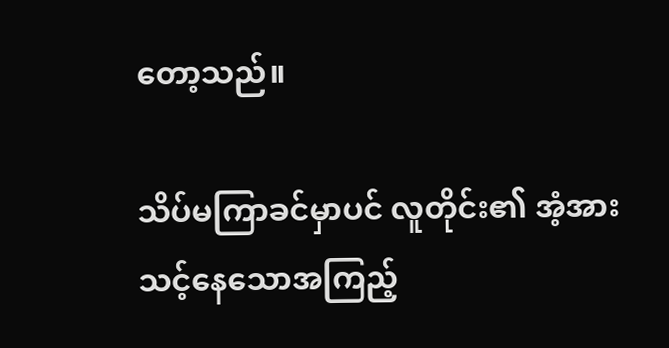တော့သည်။

သိပ်မကြာခင်မှာပင် လူတိုင်း၏ အံ့အားသင့်နေသောအကြည့်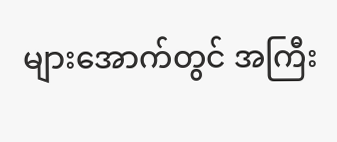များအောက်တွင် အကြီး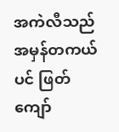အကဲလီသည် အမှန်တကယ်ပင် ဖြတ်ကျော်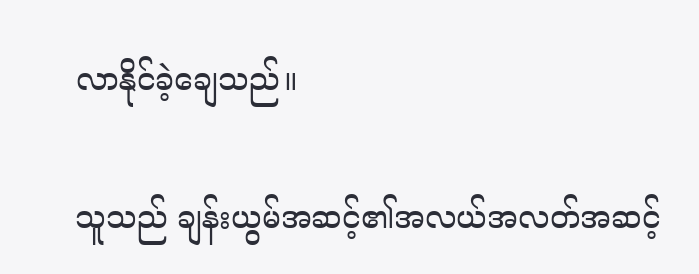လာနိုင်ခဲ့ချေသည်။

သူသည် ချန်းယွမ်အဆင့်၏အလယ်အလတ်အဆင့်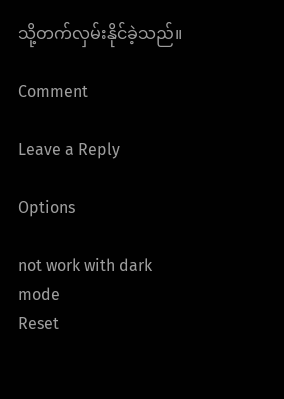သို့တက်လှမ်းနိုင်ခဲ့သည်။

Comment

Leave a Reply

Options

not work with dark mode
Reset